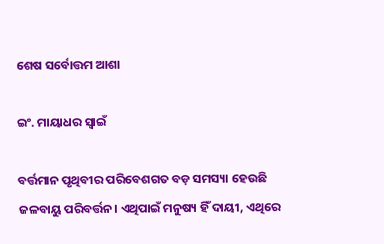ଶେଷ ସର୍ବୋତ୍ତମ ଆଶା

ଇଂ. ମାୟାଧର ସ୍ବାଇଁ

ବର୍ତ୍ତମାନ ପୃଥିବୀର ପରିବେଶଗତ ବଡ଼ ସମସ୍ୟା ହେଉଛି ଜଳବାୟୁ ପରିବର୍ତ୍ତନ। ଏଥିପାଇଁ ମନୁଷ୍ୟ ହିଁ ଦାୟୀ, ଏଥିରେ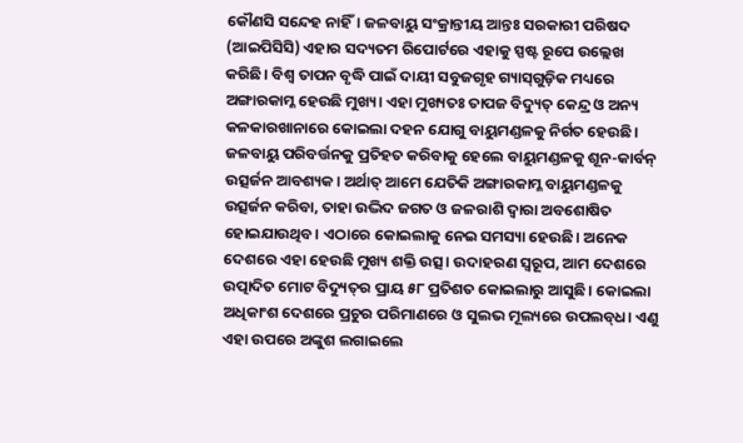କୌଣସି ସନ୍ଦେହ ନାହିଁ। ଜଳବାୟୁ ସଂକ୍ରାନ୍ତୀୟ ଆନ୍ତଃ ସରକାରୀ ପରିଷଦ (ଆଇପିସିସି) ଏହାର ସଦ୍ୟତମ ରିପୋର୍ଟରେ ଏହାକୁ ସ୍ପଷ୍ଟ ରୂପେ ଉଲ୍ଲେଖ କରିଛି। ବିଶ୍ୱ ତାପନ ବୃଦ୍ଧି ପାଇଁ ଦାୟୀ ସବୁଜଗୃହ ଗ୍ୟାସ୍‌ଗୁଡ଼ିକ ମଧ୍ୟରେ ଅଙ୍ଗାରକାମ୍ଳ ହେଉଛି ମୁଖ୍ୟ। ଏହା ମୁଖ୍ୟତଃ ତାପଜ ବିଦ୍ୟୁତ୍‌ କେନ୍ଦ୍ର ଓ ଅନ୍ୟ କଳକାରଖାନାରେ କୋଇଲା ଦହନ ଯୋଗୁ ବାୟୁମଣ୍ଡଳକୁ ନିର୍ଗତ ହେଉଛି। ଜଳବାୟୁ ପରିବର୍ତ୍ତନକୁ ପ୍ରତିହତ କରିବାକୁ ହେଲେ ବାୟୁମଣ୍ଡଳକୁ ଶୂନ-କାର୍ବନ୍‌ ଉତ୍ସର୍ଜନ ଆବଶ୍ୟକ। ଅର୍ଥାତ୍‌ ଆମେ ଯେତିକି ଅଙ୍ଗାରକାମ୍ଳ ବାୟୁମଣ୍ଡଳକୁ ଉତ୍ସର୍ଜନ କରିବା, ତାହା ଉଦ୍ଭିଦ ଜଗତ ଓ ଜଳରାଶି ଦ୍ୱାରା ଅବଶୋଷିତ ହୋଇଯାଉଥିବ। ଏଠାରେ କୋଇଲାକୁ ନେଇ ସମସ୍ୟା ହେଉଛି। ଅନେକ ଦେଶରେ ଏହା ହେଉଛି ମୁଖ୍ୟ ଶକ୍ତି ଉତ୍ସ। ଉଦାହରଣ ସ୍ବରୂପ, ଆମ ଦେଶରେ ଉତ୍ପାଦିତ ମୋଟ ବିଦ୍ୟୁତ୍‌ର ପ୍ରାୟ ୫୮ ପ୍ରତିଶତ କୋଇଲାରୁ ଆସୁଛି। କୋଇଲା ଅଧିକାଂଶ ଦେଶରେ ପ୍ରଚୁର ପରିମାଣରେ ଓ ସୁଲଭ ମୂଲ୍ୟରେ ଉପଲବ୍‌ଧ। ଏଣୁ ଏହା ଉପରେ ଅଙ୍କୁଶ ଲଗାଇଲେ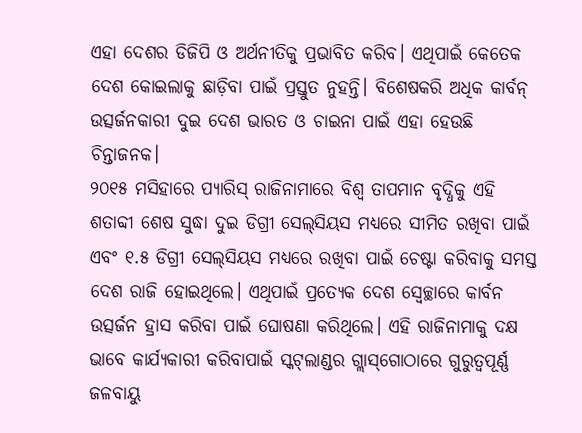ଏହା ଦେଶର ଡିଜିପି ଓ ଅର୍ଥନୀତିକୁ ପ୍ରଭାବିତ କରିବ। ଏଥିପାଇଁ କେତେକ ଦେଶ କୋଇଲାକୁ ଛାଡ଼ିବା ପାଇଁ ପ୍ରସ୍ତୁତ ନୁହନ୍ତି। ବିଶେଷକରି ଅଧିକ କାର୍ବନ୍‌ ଉତ୍ସର୍ଜନକାରୀ ଦୁଇ ଦେଶ ଭାରତ ଓ ଚାଇନା ପାଇଁ ଏହା ହେଉଛି ଚିନ୍ତାଜନକ।
୨୦୧୫ ମସିହାରେ ପ୍ୟାରିସ୍‌ ରାଜିନାମାରେ ବିଶ୍ୱ ତାପମାନ ବୃଦ୍ଧିକୁ ଏହି ଶତାବ୍ଦୀ ଶେଷ ସୁଦ୍ଧା ଦୁଇ ଡିଗ୍ରୀ ସେଲ୍‌ସିୟସ ମଧ୍ୟରେ ସୀମିତ ରଖିବା ପାଇଁ ଏବଂ ୧.୫ ଡିଗ୍ରୀ ସେଲ୍‌ସିୟସ ମଧ୍ୟରେ ରଖିବା ପାଇଁ ଚେଷ୍ଟା କରିବାକୁ ସମସ୍ତ ଦେଶ ରାଜି ହୋଇଥିଲେ। ଏଥିପାଇଁ ପ୍ରତ୍ୟେକ ଦେଶ ସ୍ବେଚ୍ଛାରେ କାର୍ବନ ଉତ୍ସର୍ଜନ ହ୍ରାସ କରିବା ପାଇଁ ଘୋଷଣା କରିଥିଲେ। ଏହି ରାଜିନାମାକୁ ଦକ୍ଷ ଭାବେ କାର୍ଯ୍ୟକାରୀ କରିବାପାଇଁ ସ୍କଟ୍‌ଲାଣ୍ଡର ଗ୍ଲାସ୍‌ଗୋଠାରେ ଗୁରୁତ୍ୱପୂର୍ଣ୍ଣ ଜଳବାୟୁ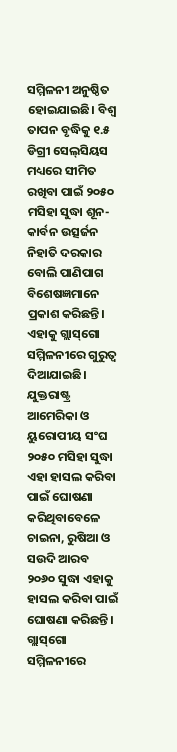ସମ୍ମିଳନୀ ଅନୁଷ୍ଠିତ ହୋଇଯାଇଛି। ବିଶ୍ୱ ତାପନ ବୃଦ୍ଧିକୁ ୧.୫ ଡିଗ୍ରୀ ସେଲ୍‌ସିୟସ ମଧ୍ୟରେ ସୀମିତ ରଖିବା ପାଇଁ ୨୦୫୦ ମସିହା ସୁଦ୍ଧା ଶୂନ-କାର୍ବନ ଉତ୍ସର୍ଜନ ନିହାତି ଦରକାର ବୋଲି ପାଣିପାଗ ବିଶେଷଜ୍ଞମାନେ ପ୍ରକାଶ କରିଛନ୍ତି। ଏହାକୁ ଗ୍ଲାସ୍‌ଗୋ ସମ୍ମିଳନୀରେ ଗୁରୁତ୍ୱ ଦିଆଯାଇଛି। ଯୁକ୍ତରାଷ୍ଟ୍ର ଆମେରିକା ଓ ୟୁରୋପୀୟ ସଂଘ ୨୦୫୦ ମସିହା ସୁଦ୍ଧା ଏହା ହାସଲ କରିବା ପାଇଁ ଘୋଷଣା କରିଥିବାବେଳେ ଚାଇନା, ରୁଷିଆ ଓ ସଉଦି ଆରବ ୨୦୬୦ ସୁଦ୍ଧା ଏହାକୁ ହାସଲ କରିବା ପାଇଁ ଘୋଷଣା କରିଛନ୍ତି। ଗ୍ଲାସ୍‌ଗୋ ସମ୍ମିଳନୀରେ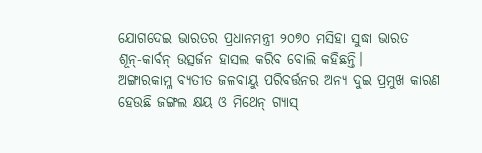ଯୋଗଦେଇ ଭାରତର ପ୍ରଧାନମନ୍ତ୍ରୀ ୨୦୭୦ ମସିହା ସୁଦ୍ଧା ଭାରତ ଶୂନ୍‌-କାର୍ବନ୍‌ ଉତ୍ସର୍ଜନ ହାସଲ କରିବ ବୋଲି କହିଛନ୍ତି।
ଅଙ୍ଗାରକାମ୍ଳ ବ୍ୟତୀତ ଜଳବାୟୁ ପରିବର୍ତ୍ତନର ଅନ୍ୟ ଦୁଇ ପ୍ରମୁଖ କାରଣ ହେଉଛି ଜଙ୍ଗଲ କ୍ଷୟ ଓ ମିଥେନ୍‌ ଗ୍ୟାସ୍‌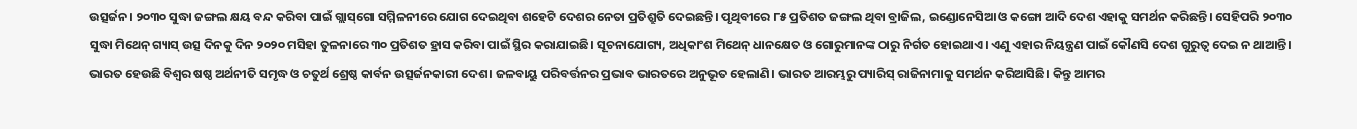ଉତ୍ସର୍ଜନ। ୨୦୩୦ ସୁଦ୍ଧା ଜଙ୍ଗଲ କ୍ଷୟ ବନ୍ଦ କରିବା ପାଇଁ ଗ୍ଲାସ୍‌ଗୋ ସମ୍ମିଳନୀରେ ଯୋଗ ଦେଇଥିବା ଶହେଟି ଦେଶର ନେତା ପ୍ରତିଶ୍ରୁତି ଦେଇଛନ୍ତି। ପୃଥିବୀରେ ୮୫ ପ୍ରତିଶତ ଜଙ୍ଗଲ ଥିବା ବ୍ରାଜିଲ, ଇଣ୍ଡୋନେସିଆ ଓ କଙ୍ଗୋ ଆଦି ଦେଶ ଏହାକୁ ସମର୍ଥନ କରିଛନ୍ତି। ସେହିପରି ୨୦୩୦ ସୁଦ୍ଧା ମିଥେନ୍‌ ଗ୍ୟାସ୍‌ ଉତ୍ସ ଦିନକୁ ଦିନ ୨୦୨୦ ମସିହା ତୁଳନାରେ ୩୦ ପ୍ରତିଶତ ହ୍ରାସ କରିବା ପାଇଁ ସ୍ଥିର କରାଯାଇଛି। ସୂଚନାଯୋଗ୍ୟ, ଅଧିକାଂଶ ମିଥେନ୍‌ ଧାନକ୍ଷେତ ଓ ଗୋରୁମାନଙ୍କ ଠାରୁ ନିର୍ଗତ ହୋଇଥାଏ। ଏଣୁ ଏହାର ନିୟନ୍ତ୍ରଣ ପାଇଁ କୌଣସି ଦେଶ ଗୁରୁତ୍ୱ ଦେଇ ନ ଥାଆନ୍ତି।
ଭାରତ ହେଉଛି ବିଶ୍ୱର ଷଷ୍ଠ ଅର୍ଥନୀତି ସମୃଦ୍ଧ ଓ ଚତୁର୍ଥ ଶ୍ରେଷ୍ଠ କାର୍ବନ ଉତ୍ସର୍ଜନକାରୀ ଦେଶ। ଜଳବାୟୁ ପରିବର୍ତ୍ତନର ପ୍ରଭାବ ଭାରତରେ ଅନୁଭୂତ ହେଲାଣି। ଭାରତ ଆରମ୍ଭରୁ ପ୍ୟାରିସ୍‌ ରାଜିନାମାକୁ ସମର୍ଥନ କରିଆସିଛି। କିନ୍ତୁ ଆମର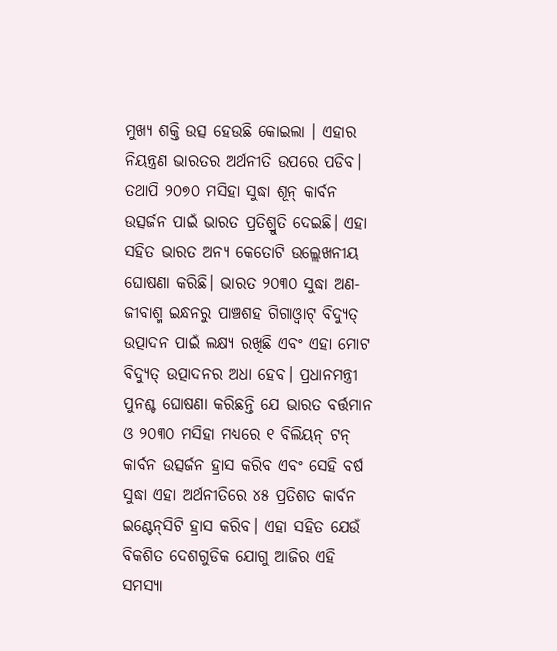ମୁଖ୍ୟ ଶକ୍ତି ଉତ୍ସ ହେଉଛି କୋଇଲା । ଏହାର ନିୟନ୍ତ୍ରଣ ଭାରତର ଅର୍ଥନୀତି ଉପରେ ପଡିବ। ତଥାପି ୨୦୭୦ ମସିହା ସୁଦ୍ଧା ଶୂନ୍‌ କାର୍ବନ ଉତ୍ସର୍ଜନ ପାଇଁ ଭାରତ ପ୍ରତିଶ୍ରୁତି ଦେଇଛି। ଏହା ସହିତ ଭାରତ ଅନ୍ୟ କେତୋଟି ଉଲ୍ଲେଖନୀୟ ଘୋଷଣା କରିଛି। ଭାରତ ୨୦୩୦ ସୁଦ୍ଧା ଅଣ-ଜୀବାଶ୍ମ ଇନ୍ଧନରୁ ପାଞ୍ଚଶହ ଗିଗାଓ୍ବାଟ୍‌ ବିଦ୍ୟୁତ୍‌ ଉତ୍ପାଦନ ପାଇଁ ଲକ୍ଷ୍ୟ ରଖିଛି ଏବଂ ଏହା ମୋଟ ବିଦ୍ୟୁତ୍‌ ଉତ୍ପାଦନର ଅଧା ହେବ। ପ୍ରଧାନମନ୍ତ୍ରୀ ପୁନଶ୍ଚ ଘୋଷଣା କରିଛନ୍ତି ଯେ ଭାରତ ବର୍ତ୍ତମାନ ଓ ୨୦୩୦ ମସିହା ମଧ୍ୟରେ ୧ ବିଲିୟନ୍‌ ଟନ୍‌ କାର୍ବନ ଉତ୍ସର୍ଜନ ହ୍ରାସ କରିବ ଏବଂ ସେହି ବର୍ଷ ସୁଦ୍ଧା ଏହା ଅର୍ଥନୀତିରେ ୪୫ ପ୍ରତିଶତ କାର୍ବନ ଇଣ୍ଟେନ୍‌ସିଟି ହ୍ରାସ କରିବ। ଏହା ସହିତ ଯେଉଁ ବିକଶିତ ଦେଶଗୁଡିକ ଯୋଗୁ ଆଜିର ଏହି ସମସ୍ୟା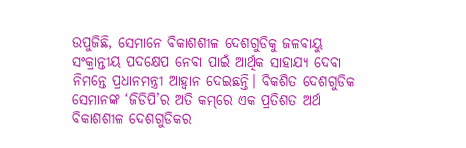ଉପୁଜିଛି, ସେମାନେ ବିକାଶଶୀଳ ଦେଶଗୁଡିକୁ ଜଳବାୟୁ ସଂକ୍ରାନ୍ତୀୟ ପଦକ୍ଷେପ ନେବା ପାଇଁ ଆର୍ଥିକ ସାହାଯ୍ୟ ଦେବା ନିମନ୍ତେ ପ୍ରଧାନମନ୍ତ୍ରୀ ଆହ୍ବାନ ଦେଇଛନ୍ତି। ବିକଶିତ ଦେଶଗୁଡିକ ସେମାନଙ୍କ ‘ଜିଡିପି’ର ଅତି କମ୍‌ରେ ଏକ ପ୍ରତିଶତ ଅର୍ଥ ବିକାଶଶୀଳ ଦେଶଗୁଡିକର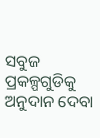ସବୁଜ ପ୍ରକଳ୍ପଗୁଡିକୁ ଅନୁଦାନ ଦେବା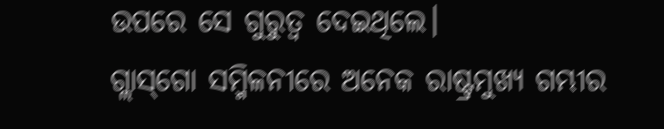ଉପରେ ସେ ଗୁରୁତ୍ୱ ଦେଇଥିଲେ।
ଗ୍ଲାସ୍‌ଗୋ ସମ୍ମିଳନୀରେ ଅନେକ ରାଷ୍ଟ୍ରମୁଖ୍ୟ ଗମ୍ଭୀର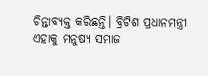ଚିନ୍ତାବ୍ୟକ୍ତ କରିଛନ୍ତି। ବ୍ରିଟିଶ ପ୍ରଧାନମନ୍ତ୍ରୀ ଏହାକୁ ମନୁଷ୍ୟ ସମାଜ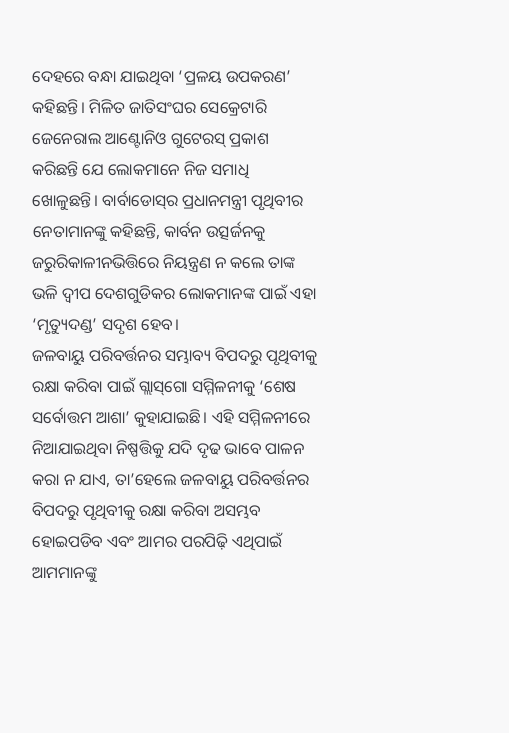ଦେହରେ ବନ୍ଧା ଯାଇଥିବା ‘ପ୍ରଳୟ ଉପକରଣ’ କହିଛନ୍ତି। ମିଳିତ ଜାତିସଂଘର ସେକ୍ରେଟାରି ଜେନେରାଲ ଆଣ୍ଟୋନିଓ ଗୁଟେରସ୍‌ ପ୍ରକାଶ କରିଛନ୍ତି ଯେ ଲୋକମାନେ ନିଜ ସମାଧି ଖୋଳୁଛନ୍ତି। ବାର୍ବାଡୋସ୍‌ର ପ୍ରଧାନମନ୍ତ୍ରୀ ପୃଥିବୀର ନେତାମାନଙ୍କୁ କହିଛନ୍ତି, କାର୍ବନ ଉତ୍ସର୍ଜନକୁ ଜରୁରିକାଳୀନଭିତ୍ତିରେ ନିୟନ୍ତ୍ରଣ ନ କଲେ ତାଙ୍କ ଭଳି ଦ୍ୱୀପ ଦେଶଗୁଡିକର ଲୋକମାନଙ୍କ ପାଇଁ ଏହା ‘ମୃତ୍ୟୁଦଣ୍ଡ’ ସଦୃଶ ହେବ।
ଜଳବାୟୁ ପରିବର୍ତ୍ତନର ସମ୍ଭାବ୍ୟ ବିପଦରୁ ପୃଥିବୀକୁ ରକ୍ଷା କରିବା ପାଇଁ ଗ୍ଲାସ୍‌ଗୋ ସମ୍ମିଳନୀକୁ ‘ଶେଷ ସର୍ବୋତ୍ତମ ଆଶା’ କୁହାଯାଇଛି। ଏହି ସମ୍ମିଳନୀରେ ନିଆଯାଇଥିବା ନିଷ୍ପତ୍ତିକୁ ଯଦି ଦୃଢ ଭାବେ ପାଳନ କରା ନ ଯାଏ, ତା’ହେଲେ ଜଳବାୟୁ ପରିବର୍ତ୍ତନର ବିପଦରୁ ପୃଥିବୀକୁ ରକ୍ଷା କରିବା ଅସମ୍ଭବ ହୋଇପଡିବ ଏବଂ ଆମର ପରପିଢ଼ି ଏଥିପାଇଁ ଆମମାନଙ୍କୁ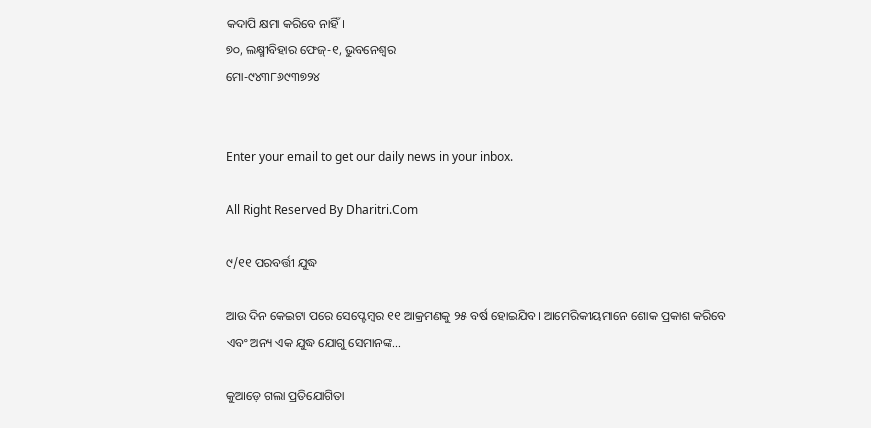କଦାପି କ୍ଷମା କରିବେ ନାହିଁ।
୭୦, ଲକ୍ଷ୍ମୀବିହାର ଫେଜ୍‌-୧, ଭୁବନେଶ୍ୱର
ମୋ-୯୪୩୮୬୯୩୭୨୪


Enter your email to get our daily news in your inbox.

All Right Reserved By Dharitri.Com

୯/୧୧ ପରବର୍ତ୍ତୀ ଯୁଦ୍ଧ

ଆଉ ଦିନ କେଇଟା ପରେ ସେପ୍ଟେମ୍ୱର ୧୧ ଆକ୍ରମଣକୁ ୨୫ ବର୍ଷ ହୋଇଯିବ। ଆମେରିକୀୟମାନେ ଶୋକ ପ୍ରକାଶ କରିବେ ଏବଂ ଅନ୍ୟ ଏକ ଯୁଦ୍ଧ ଯୋଗୁ ସେମାନଙ୍କ…

କୁଆଡ଼େ ଗଲା ପ୍ରତିଯୋଗିତା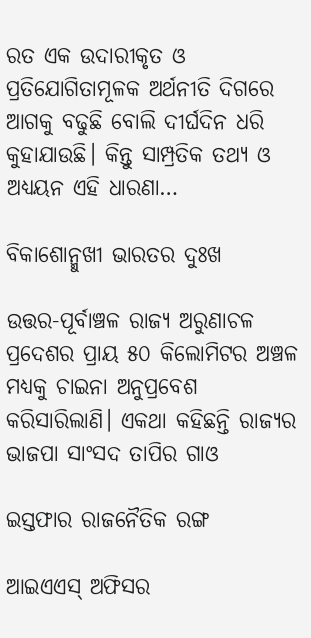ରତ ଏକ ଉଦାରୀକୃତ ଓ ପ୍ରତିଯୋଗିତାମୂଳକ ଅର୍ଥନୀତି ଦିଗରେ ଆଗକୁ ବଢୁଛି ବୋଲି ଦୀର୍ଘଦିନ ଧରି କୁହାଯାଉଛି। କିନ୍ତୁ ସାମ୍ପ୍ରତିକ ତଥ୍ୟ ଓ ଅଧ୍ୟୟନ ଏହି ଧାରଣା…

ବିକାଶୋନ୍ମୁଖୀ ଭାରତର ଦୁଃଖ

ଉତ୍ତର-ପୂର୍ବାଞ୍ଚଳ ରାଜ୍ୟ ଅରୁଣାଚଳ ପ୍ରଦେଶର ପ୍ରାୟ ୫୦ କିଲୋମିଟର ଅଞ୍ଚଳ ମଧ୍ୟକୁ ଚାଇନା ଅନୁପ୍ରବେଶ କରିସାରିଲାଣି। ଏକଥା କହିଛନ୍ତି ରାଜ୍ୟର ଭାଜପା ସାଂସଦ ତାପିର ଗାଓ

ଇସ୍ତଫାର ରାଜନୈତିକ ରଙ୍ଗ

ଆଇଏଏସ୍‌ ଅଫିସର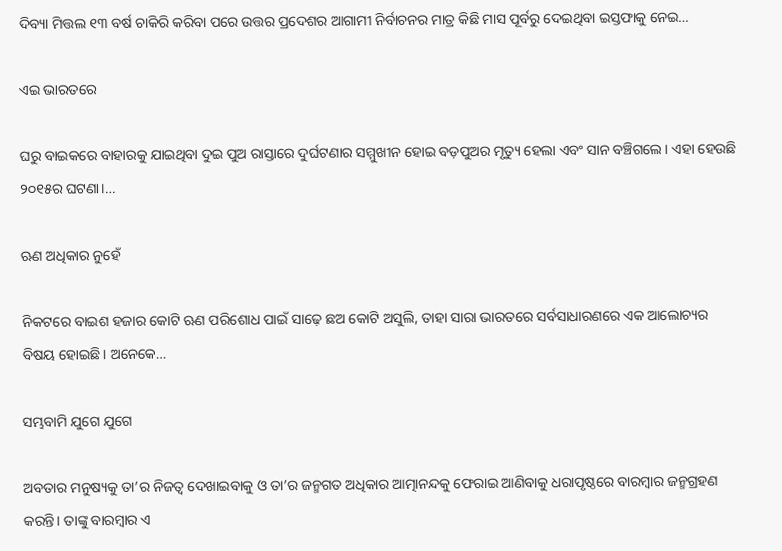ଦିବ୍ୟା ମିତ୍ତଲ ୧୩ ବର୍ଷ ଚାକିରି କରିବା ପରେ ଉତ୍ତର ପ୍ରଦେଶର ଆଗାମୀ ନିର୍ବାଚନର ମାତ୍ର କିଛି ମାସ ପୂର୍ବରୁ ଦେଇଥିବା ଇସ୍ତଫାକୁ ନେଇ…

ଏଇ ଭାରତରେ

ଘରୁ ବାଇକରେ ବାହାରକୁ ଯାଇଥିବା ଦୁଇ ପୁଅ ରାସ୍ତାରେ ଦୁର୍ଘଟଣାର ସମ୍ମୁଖୀନ ହୋଇ ବଡ଼ପୁଅର ମୃତ୍ୟୁ ହେଲା ଏବଂ ସାନ ବଞ୍ଚିଗଲେ। ଏହା ହେଉଛି ୨୦୧୫ର ଘଟଣା।…

ଋଣ ଅଧିକାର ନୁହେଁ

ନିକଟରେ ବାଇଶ ହଜାର କୋଟି ଋଣ ପରିଶୋଧ ପାଇଁ ସାଢ଼େ ଛଅ କୋଟି ଅସୁଲି, ତାହା ସାରା ଭାରତରେ ସର୍ବସାଧାରଣରେ ଏକ ଆଲୋଚ୍ୟର ବିଷୟ ହୋଇଛି। ଅନେକେ…

ସମ୍ଭବାମି ଯୁଗେ ଯୁଗେ

ଅବତାର ମନୁଷ୍ୟକୁ ତା’ର ନିଜତ୍ୱ ଦେଖାଇବାକୁ ଓ ତା’ର ଜନ୍ମଗତ ଅଧିକାର ଆତ୍ମାନନ୍ଦକୁ ଫେରାଇ ଆଣିବାକୁ ଧରାପୃଷ୍ଠରେ ବାରମ୍ବାର ଜନ୍ମଗ୍ରହଣ କରନ୍ତି। ତାଙ୍କୁ ବାରମ୍ବାର ଏ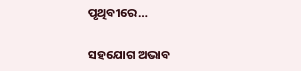ପୃଥିବୀରେ…

ସହଯୋଗ ଅଭାବ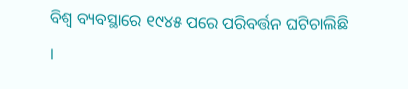ବିଶ୍ୱ ବ୍ୟବସ୍ଥାରେ ୧୯୪୫ ପରେ ପରିବର୍ତ୍ତନ ଘଟିଚାଲିଛି ।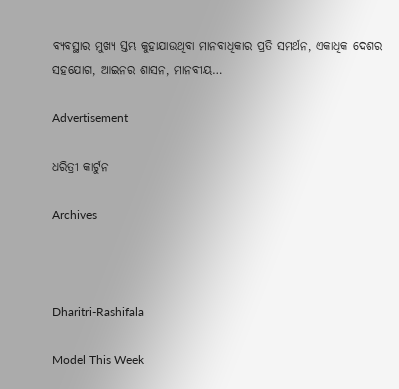ବ୍ୟବସ୍ଥାର ମୁଖ୍ୟ ସ୍ତମ୍ଭ କୁହାଯାଉଥିବା ମାନବାଧିକାର ପ୍ରତି ସମର୍ଥନ, ଏକାଧିକ ଦେଶର ସହଯୋଗ, ଆଇନର ଶାସନ, ମାନବୀୟ…

Advertisement

ଧରିତ୍ରୀ କାର୍ଟୁନ

Archives



Dharitri-Rashifala

Model This Week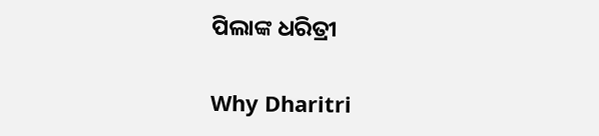ପିଲାଙ୍କ ଧରିତ୍ରୀ

Why Dharitri